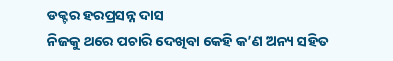ଡକ୍ଟର ହରପ୍ରସନ୍ନ ଦାସ
ନିଜକୁ ଥରେ ପଚାରି ଦେଖିବା କେହି କ’ଣ ଅନ୍ୟ ସହିତ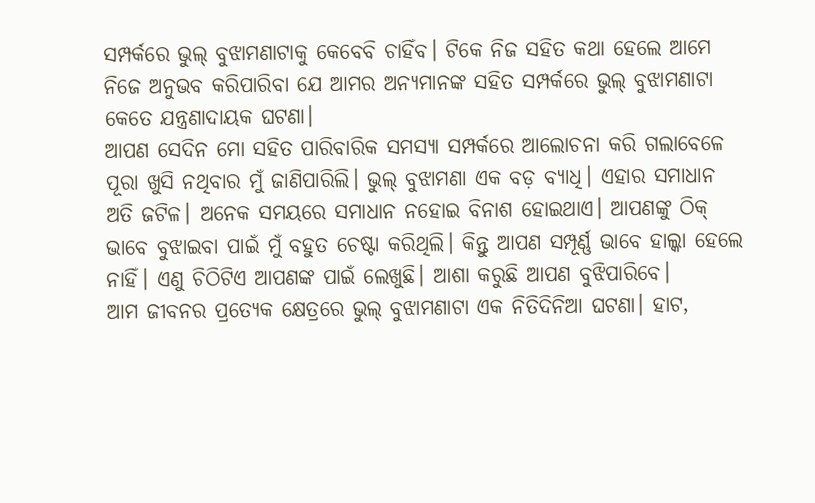ସମ୍ପର୍କରେ ଭୁଲ୍ ବୁଝାମଣାଟାକୁ କେବେବି ଚାହିଁବ। ଟିକେ ନିଜ ସହିତ କଥା ହେଲେ ଆମେ ନିଜେ ଅନୁଭବ କରିପାରିବା ଯେ ଆମର ଅନ୍ୟମାନଙ୍କ ସହିତ ସମ୍ପର୍କରେ ଭୁଲ୍ ବୁଝାମଣାଟା କେତେ ଯନ୍ତ୍ରଣାଦାୟକ ଘଟଣା।
ଆପଣ ସେଦିନ ମୋ ସହିତ ପାରିବାରିକ ସମସ୍ୟା ସମ୍ପର୍କରେ ଆଲୋଚନା କରି ଗଲାବେଳେ ପୂରା ଖୁସି ନଥିବାର ମୁଁ ଜାଣିପାରିଲି। ଭୁଲ୍ ବୁଝାମଣା ଏକ ବଡ଼ ବ୍ୟାଧି। ଏହାର ସମାଧାନ ଅତି ଜଟିଳ। ଅନେକ ସମୟରେ ସମାଧାନ ନହୋଇ ବିନାଶ ହୋଇଥାଏ। ଆପଣଙ୍କୁ ଠିକ୍ ଭାବେ ବୁଝାଇବା ପାଇଁ ମୁଁ ବହୁତ ଚେଷ୍ଟା କରିଥିଲି। କିନ୍ତୁ ଆପଣ ସମ୍ପୂର୍ଣ୍ଣ ଭାବେ ହାଲ୍କା ହେଲେ ନାହିଁ। ଏଣୁ ଚିଠିଟିଏ ଆପଣଙ୍କ ପାଇଁ ଲେଖୁଛି। ଆଶା କରୁଛି ଆପଣ ବୁଝିପାରିବେ।
ଆମ ଜୀବନର ପ୍ରତ୍ୟେକ କ୍ଷେତ୍ରରେ ଭୁଲ୍ ବୁଝାମଣାଟା ଏକ ନିତିଦିନିଆ ଘଟଣା। ହାଟ,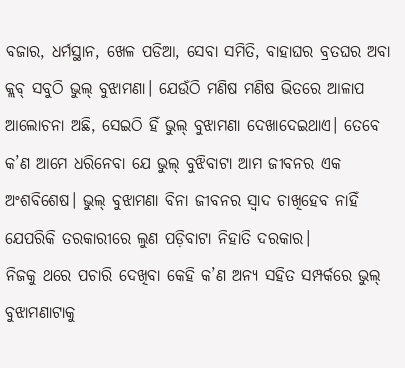ବଜାର, ଧର୍ମସ୍ଥାନ, ଖେଳ ପଡିଆ, ସେବା ସମିତି, ବାହାଘର ବ୍ରତଘର ଅବା କ୍ଲବ୍ ସବୁଠି ଭୁଲ୍ ବୁଝାମଣା। ଯେଉଁଠି ମଣିଷ ମଣିଷ ଭିତରେ ଆଳାପ ଆଲୋଚନା ଅଛି, ସେଇଠି ହିଁ ଭୁଲ୍ ବୁଝାମଣା ଦେଖାଦେଇଥାଏ। ତେବେ କ’ଣ ଆମେ ଧରିନେବା ଯେ ଭୁଲ୍ ବୁଝିବାଟା ଆମ ଜୀବନର ଏକ ଅଂଶବିଶେଷ। ଭୁଲ୍ ବୁଝାମଣା ବିନା ଜୀବନର ସ୍ୱାଦ ଚାଖିହେବ ନାହିଁ ଯେପରିକି ତରକାରୀରେ ଲୁଣ ପଡ଼ିବାଟା ନିହାତି ଦରକାର।
ନିଜକୁ ଥରେ ପଚାରି ଦେଖିବା କେହି କ’ଣ ଅନ୍ୟ ସହିତ ସମ୍ପର୍କରେ ଭୁଲ୍ ବୁଝାମଣାଟାକୁ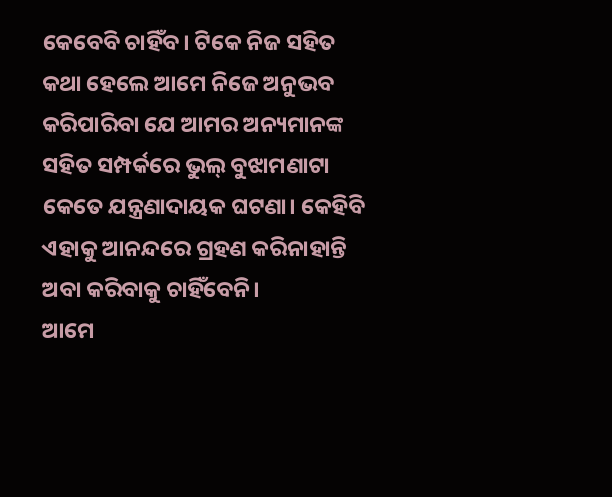କେବେବି ଚାହିଁବ। ଟିକେ ନିଜ ସହିତ କଥା ହେଲେ ଆମେ ନିଜେ ଅନୁଭବ କରିପାରିବା ଯେ ଆମର ଅନ୍ୟମାନଙ୍କ ସହିତ ସମ୍ପର୍କରେ ଭୁଲ୍ ବୁଝାମଣାଟା କେତେ ଯନ୍ତ୍ରଣାଦାୟକ ଘଟଣା। କେହିବି ଏହାକୁ ଆନନ୍ଦରେ ଗ୍ରହଣ କରିନାହାନ୍ତି ଅବା କରିବାକୁ ଚାହିଁବେନି।
ଆମେ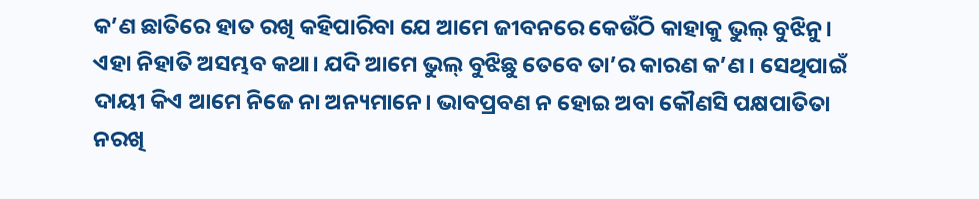କ’ଣ ଛାତିରେ ହାତ ରଖି କହିପାରିବା ଯେ ଆମେ ଜୀବନରେ କେଉଁଠି କାହାକୁ ଭୁଲ୍ ବୁଝିନୁ। ଏହା ନିହାତି ଅସମ୍ଭବ କଥା। ଯଦି ଆମେ ଭୁଲ୍ ବୁଝିଛୁ ତେବେ ତା’ର କାରଣ କ’ଣ। ସେଥିପାଇଁ ଦାୟୀ କିଏ ଆମେ ନିଜେ ନା ଅନ୍ୟମାନେ। ଭାବପ୍ରବଣ ନ ହୋଇ ଅବା କୌଣସି ପକ୍ଷପାତିତା ନରଖି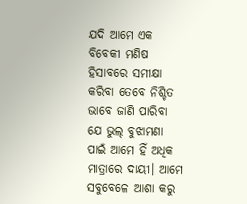ଯଦି ଆମେ ଏକ ବିବେକୀ ମଣିଷ ହିସାବରେ ସମୀକ୍ଷା କରିବା ତେବେ ନିଶ୍ଚିତ ଭାବେ ଜାଣି ପାରିବା ଯେ ଭୁଲ୍ ବୁଝାମଣା ପାଇଁ ଆମେ ହିଁ ଅଧିକ ମାତ୍ରାରେ ଦାୟୀ। ଆମେ ସବୁବେଳେ ଆଶା କରୁ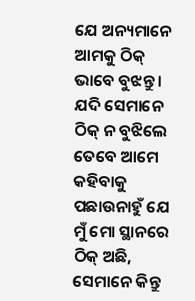ଯେ ଅନ୍ୟମାନେ ଆମକୁ ଠିକ୍ ଭାବେ ବୁଝନ୍ତୁ। ଯଦି ସେମାନେ ଠିକ୍ ନ ବୁଝିଲେ ତେବେ ଆମେ କହିବାକୁ ପଛାଉନାହୁଁ ଯେ ମୁଁ ମୋ ସ୍ଥାନରେ ଠିକ୍ ଅଛି, ସେମାନେ କିନ୍ତୁ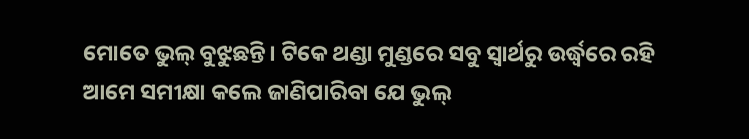ମୋତେ ଭୁଲ୍ ବୁଝୁଛନ୍ତି। ଟିକେ ଥଣ୍ଡା ମୁଣ୍ଡରେ ସବୁ ସ୍ୱାର୍ଥରୁ ଉର୍ଦ୍ଧ୍ୱରେ ରହି ଆମେ ସମୀକ୍ଷା କଲେ ଜାଣିପାରିବା ଯେ ଭୁଲ୍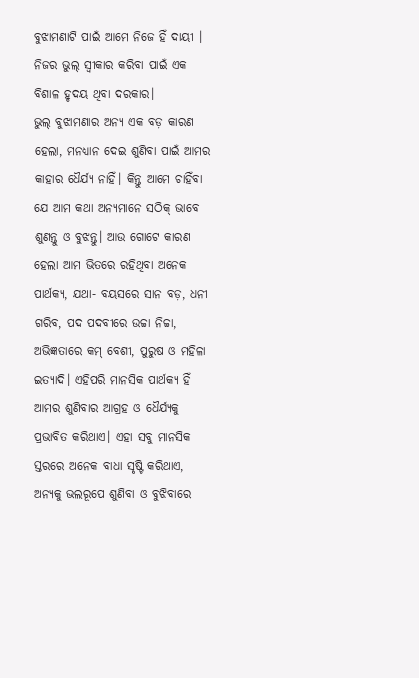ବୁଝାମଣାଟି ପାଇଁ ଆମେ ନିଜେ ହିଁ ଦାୟୀ । ନିଜର ଭୁଲ୍ ସ୍ୱୀକାର କରିବା ପାଇଁ ଏକ ବିଶାଳ ହୃଦୟ ଥିବା ଦରକାର।
ଭୁଲ୍ ବୁଝାମଣାର ଅନ୍ୟ ଏକ ବଡ଼ କାରଣ ହେଲା, ମନଧ୍ୟାନ ଦେଇ ଶୁଣିବା ପାଇଁ ଆମର କାହାର ଧୈର୍ଯ୍ୟ ନାହିଁ। କିନ୍ତୁ ଆମେ ଚାହିଁବା ଯେ ଆମ କଥା ଅନ୍ୟମାନେ ସଠିକ୍ ଭାବେ ଶୁଣନ୍ତୁ ଓ ବୁଝନ୍ତୁ। ଆଉ ଗୋଟେ କାରଣ ହେଲା ଆମ ଭିତରେ ରହିଥିବା ଅନେକ ପାର୍ଥକ୍ୟ, ଯଥା- ବୟସରେ ସାନ ବଡ଼, ଧନୀ ଗରିବ, ପଦ ପଦବୀରେ ଉଚ୍ଚା ନିଚ୍ଚା, ଅଭିଜ୍ଞତାରେ କମ୍ ବେଶୀ, ପୁରୁଷ ଓ ମହିଳା ଇତ୍ୟାଦି। ଏହିପରି ମାନସିକ ପାର୍ଥକ୍ୟ ହିଁ ଆମର ଶୁଣିବାର ଆଗ୍ରହ ଓ ଧୈର୍ଯ୍ୟକୁ ପ୍ରଭାବିତ କରିଥାଏ। ଏହା ସବୁ ମାନସିକ ସ୍ତରରେ ଅନେକ ବାଧା ସୃଷ୍ଟି କରିଥାଏ, ଅନ୍ୟକୁ ଭଲରୂପେ ଶୁଣିବା ଓ ବୁଝିବାରେ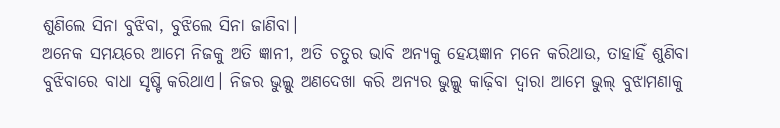ଶୁଣିଲେ ସିନା ବୁଝିବା, ବୁଝିଲେ ସିନା ଜାଣିବା।
ଅନେକ ସମୟରେ ଆମେ ନିଜକୁ ଅତି ଜ୍ଞାନୀ, ଅତି ଚତୁର ଭାବି ଅନ୍ୟକୁ ହେୟଜ୍ଞାନ ମନେ କରିଥାଉ, ତାହାହିଁ ଶୁଣିବା ବୁଝିବାରେ ବାଧା ସୃଷ୍ଟି କରିଥାଏ। ନିଜର ଭୁଲ୍କୁ ଅଣଦେଖା କରି ଅନ୍ୟର ଭୁଲ୍କୁ କାଢ଼ିବା ଦ୍ୱାରା ଆମେ ଭୁଲ୍ ବୁଝାମଣାକୁ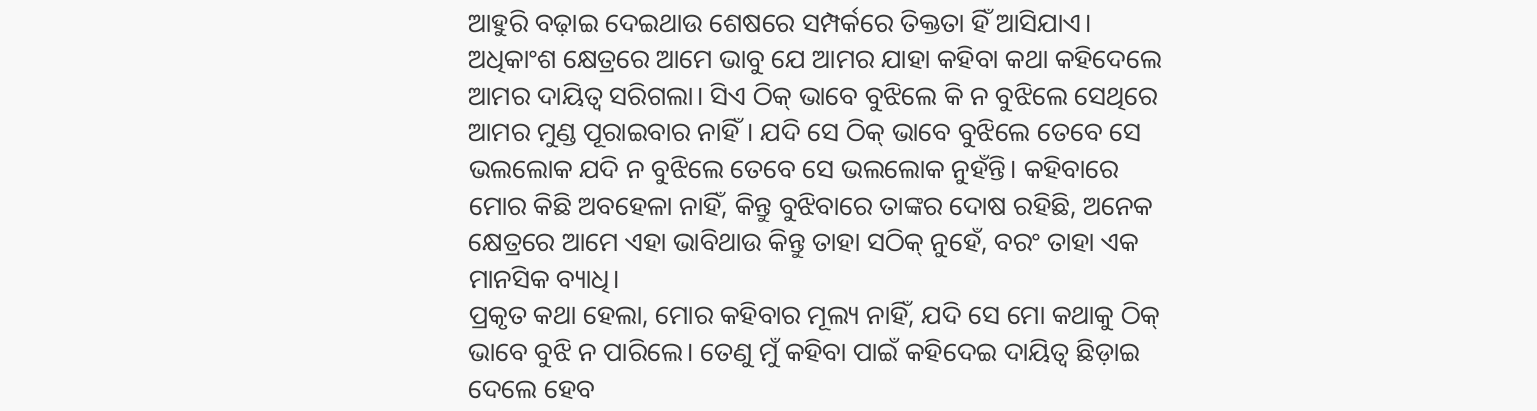ଆହୁରି ବଢ଼ାଇ ଦେଇଥାଉ ଶେଷରେ ସମ୍ପର୍କରେ ତିକ୍ତତା ହିଁ ଆସିଯାଏ।
ଅଧିକାଂଶ କ୍ଷେତ୍ରରେ ଆମେ ଭାବୁ ଯେ ଆମର ଯାହା କହିବା କଥା କହିଦେଲେ ଆମର ଦାୟିତ୍ୱ ସରିଗଲା। ସିଏ ଠିକ୍ ଭାବେ ବୁଝିଲେ କି ନ ବୁଝିଲେ ସେଥିରେ ଆମର ମୁଣ୍ଡ ପୂରାଇବାର ନାହିଁ। ଯଦି ସେ ଠିକ୍ ଭାବେ ବୁଝିଲେ ତେବେ ସେ ଭଲଲୋକ ଯଦି ନ ବୁଝିଲେ ତେବେ ସେ ଭଲଲୋକ ନୁହଁନ୍ତି। କହିବାରେ ମୋର କିଛି ଅବହେଳା ନାହିଁ, କିନ୍ତୁ ବୁଝିବାରେ ତାଙ୍କର ଦୋଷ ରହିଛି, ଅନେକ କ୍ଷେତ୍ରରେ ଆମେ ଏହା ଭାବିଥାଉ କିନ୍ତୁ ତାହା ସଠିକ୍ ନୁହେଁ, ବରଂ ତାହା ଏକ ମାନସିକ ବ୍ୟାଧି।
ପ୍ରକୃତ କଥା ହେଲା, ମୋର କହିବାର ମୂଲ୍ୟ ନାହିଁ, ଯଦି ସେ ମୋ କଥାକୁ ଠିକ୍ ଭାବେ ବୁଝି ନ ପାରିଲେ। ତେଣୁ ମୁଁ କହିବା ପାଇଁ କହିଦେଇ ଦାୟିତ୍ୱ ଛିଡ଼ାଇ ଦେଲେ ହେବ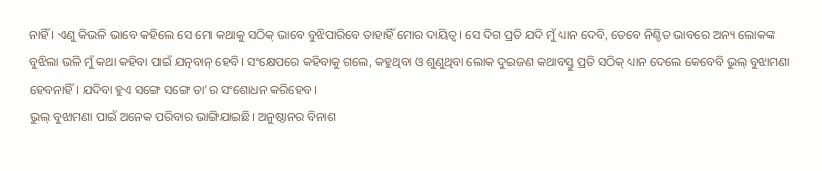ନାହିଁ । ଏଣୁ କିଭଳି ଭାବେ କହିଲେ ସେ ମୋ କଥାକୁ ସଠିକ୍ ଭାବେ ବୁଝିପାରିବେ ତାହାହିଁ ମୋର ଦାୟିତ୍ୱ। ସେ ଦିଗ ପ୍ରତି ଯଦି ମୁଁ ଧ୍ୟାନ ଦେବି, ତେବେ ନିଶ୍ଚିତ ଭାବରେ ଅନ୍ୟ ଲୋକଙ୍କ ବୁଝିଲା ଭଳି ମୁଁ କଥା କହିବା ପାଇଁ ଯତ୍ନବାନ୍ ହେବି। ସଂକ୍ଷେପରେ କହିବାକୁ ଗଲେ, କହୁଥିବା ଓ ଶୁଣୁଥିବା ଲୋକ ଦୁଇଜଣ କଥାବସ୍ତୁ ପ୍ରତି ସଠିକ୍ ଧ୍ୟାନ ଦେଲେ କେବେବି ଭୁଲ୍ ବୁଝାମଣା ହେବନାହିଁ। ଯଦିବା ହୁଏ ସଙ୍ଗେ ସଙ୍ଗେ ତା’ର ସଂଶୋଧନ କରିହେବ।
ଭୁଲ୍ ବୁଝାମଣା ପାଇଁ ଅନେକ ପରିବାର ଭାଙ୍ଗିଯାଇଛି। ଅନୁଷ୍ଠାନର ବିନାଶ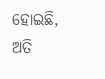ହୋଇଛି, ଅତି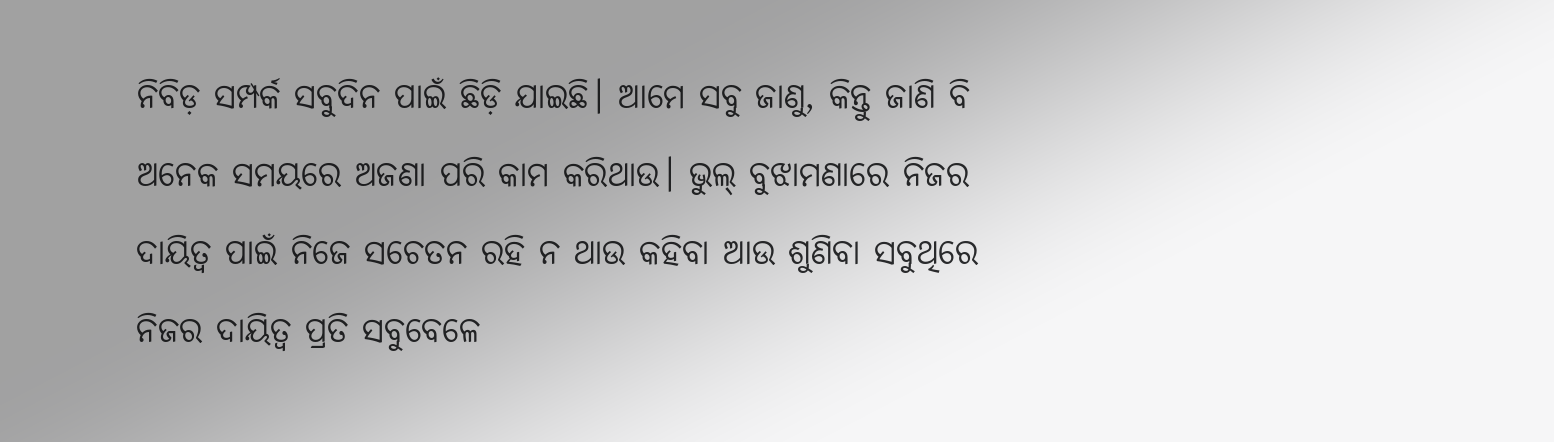ନିବିଡ଼ ସମ୍ପର୍କ ସବୁଦିନ ପାଇଁ ଛିଡ଼ି ଯାଇଛି। ଆମେ ସବୁ ଜାଣୁ, କିନ୍ତୁ ଜାଣି ବି ଅନେକ ସମୟରେ ଅଜଣା ପରି କାମ କରିଥାଉ। ଭୁଲ୍ ବୁଝାମଣାରେ ନିଜର ଦାୟିତ୍ୱ ପାଇଁ ନିଜେ ସଚେତନ ରହି ନ ଥାଉ କହିବା ଆଉ ଶୁଣିବା ସବୁଥିରେ ନିଜର ଦାୟିତ୍ୱ ପ୍ରତି ସବୁବେଳେ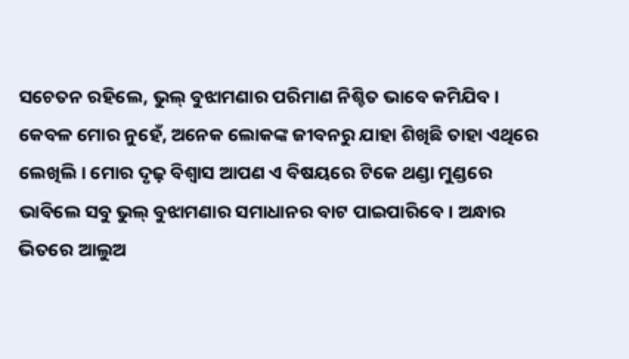ସଚେତନ ରହିଲେ, ଭୁଲ୍ ବୁଝାମଣାର ପରିମାଣ ନିଶ୍ଚିତ ଭାବେ କମିଯିବ।
କେବଳ ମୋର ନୁହେଁ, ଅନେକ ଲୋକଙ୍କ ଜୀବନରୁ ଯାହା ଶିଖିଛି ତାହା ଏଥିରେ ଲେଖିଲି। ମୋର ଦୃଢ଼ ବିଶ୍ୱାସ ଆପଣ ଏ ବିଷୟରେ ଟିକେ ଥଣ୍ଡା ମୁଣ୍ଡରେ ଭାବିଲେ ସବୁ ଭୁଲ୍ ବୁଝାମଣାର ସମାଧାନର ବାଟ ପାଇପାରିବେ। ଅନ୍ଧାର ଭିତରେ ଆଲୁଅ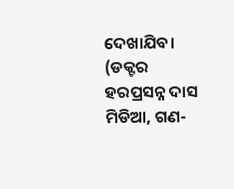ଦେଖାଯିବ।
(ଡକ୍ଟର ହରପ୍ରସନ୍ନ ଦାସ ମିଡିଆ, ଗଣ-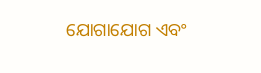ଯୋଗାଯୋଗ ଏବଂ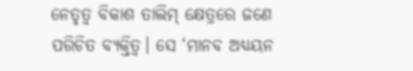ନେତୃତ୍ୱ ବିକାଶ ତାଲିମ୍ କ୍ଷେତ୍ରରେ ଜଣେ ପରିଚିତ ବ୍ୟକ୍ତିତ୍ୱ। ସେ ‘ମାନବ ଅଧ୍ୟୟନ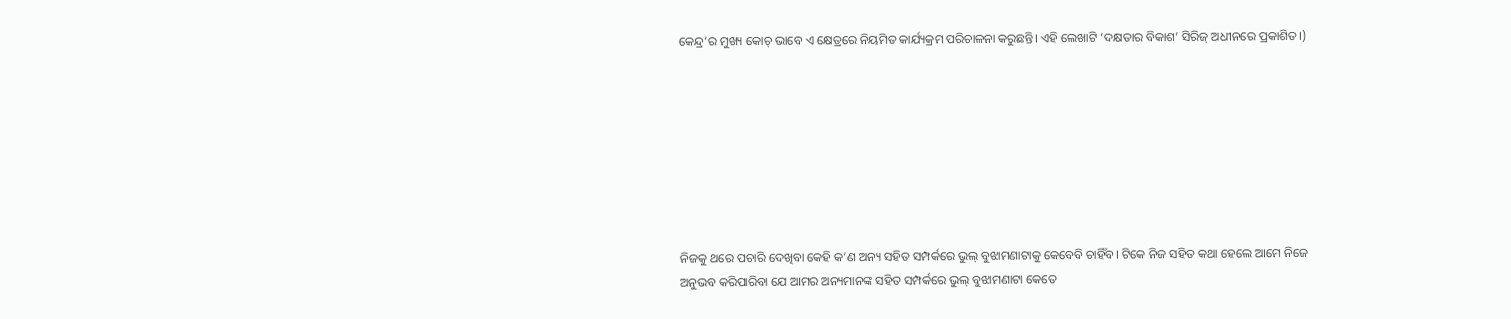କେନ୍ଦ୍ର’ର ମୁଖ୍ୟ କୋଚ୍ ଭାବେ ଏ କ୍ଷେତ୍ରରେ ନିୟମିତ କାର୍ଯ୍ୟକ୍ରମ ପରିଚାଳନା କରୁଛନ୍ତି। ଏହି ଲେଖାଟି ‘ଦକ୍ଷତାର ବିକାଶ’ ସିରିଜ୍ ଅଧୀନରେ ପ୍ରକାଶିତ।)








ନିଜକୁ ଥରେ ପଚାରି ଦେଖିବା କେହି କ’ଣ ଅନ୍ୟ ସହିତ ସମ୍ପର୍କରେ ଭୁଲ୍ ବୁଝାମଣାଟାକୁ କେବେବି ଚାହିଁବ। ଟିକେ ନିଜ ସହିତ କଥା ହେଲେ ଆମେ ନିଜେ ଅନୁଭବ କରିପାରିବା ଯେ ଆମର ଅନ୍ୟମାନଙ୍କ ସହିତ ସମ୍ପର୍କରେ ଭୁଲ୍ ବୁଝାମଣାଟା କେତେ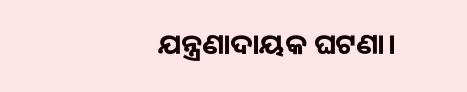ଯନ୍ତ୍ରଣାଦାୟକ ଘଟଣା।